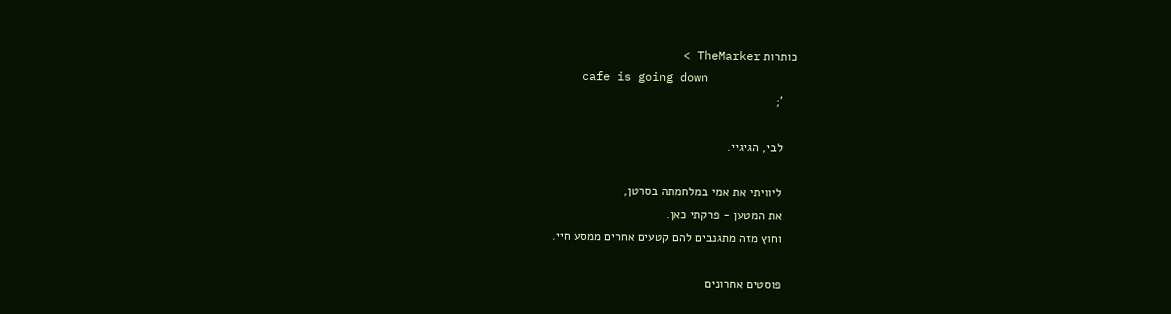כותרות TheMarker >
    cafe is going down
    ';

    לבי, הגיגיי.

    ליוויתי את אמי במלחמתה בסרטן,
    את המטען - פרקתי כאן.
    וחוץ מזה מתגנבים להם קטעים אחרים ממסע חיי.

    פוסטים אחרונים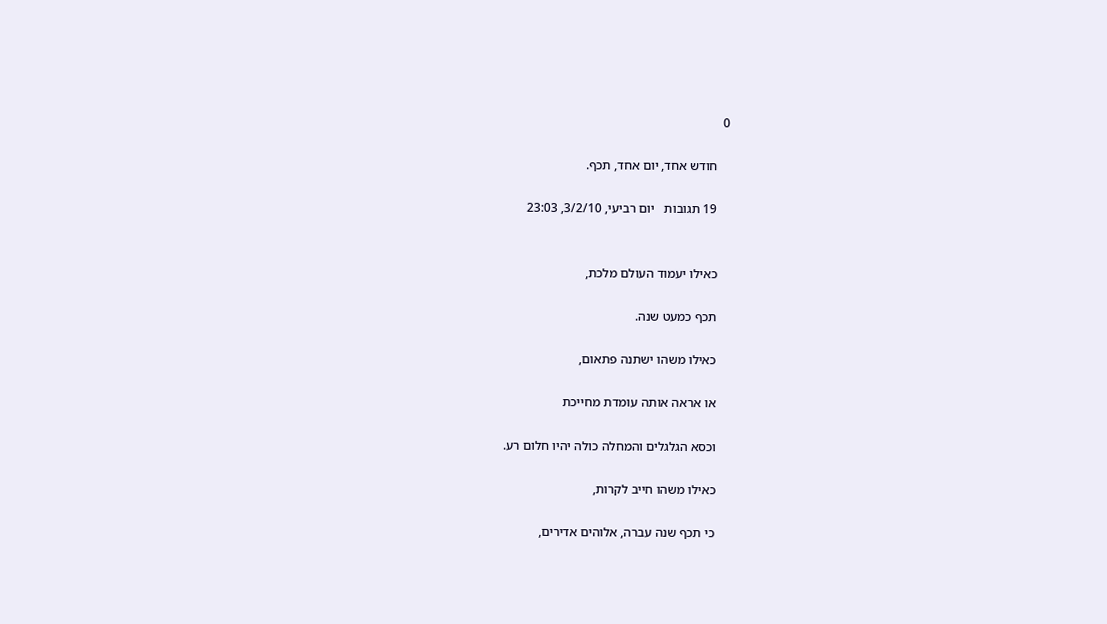0

    חודש אחד, יום אחד, תכף.

    19 תגובות   יום רביעי, 3/2/10, 23:03


    כאילו יעמוד העולם מלכת,

    תכף כמעט שנה.

    כאילו משהו ישתנה פתאום,

    או אראה אותה עומדת מחייכת

    וכסא הגלגלים והמחלה כולה יהיו חלום רע.

    כאילו משהו חייב לקרות,

    כי תכף שנה עברה, אלוהים אדירים,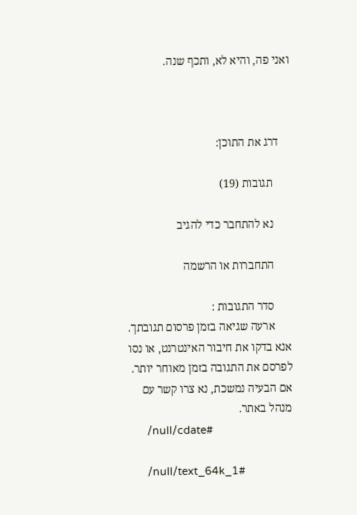ואני פה, והיא לא, ותכף שנה.



    דרג את התוכן:

      תגובות (19)

      נא להתחבר כדי להגיב

      התחברות או הרשמה

      סדר התגובות :
      ארעה שגיאה בזמן פרסום תגובתך. אנא בדקו את חיבור האינטרנט, או נסו לפרסם את התגובה בזמן מאוחר יותר. אם הבעיה נמשכת, נא צרו קשר עם מנהל באתר.
      /null/cdate#

      /null/text_64k_1#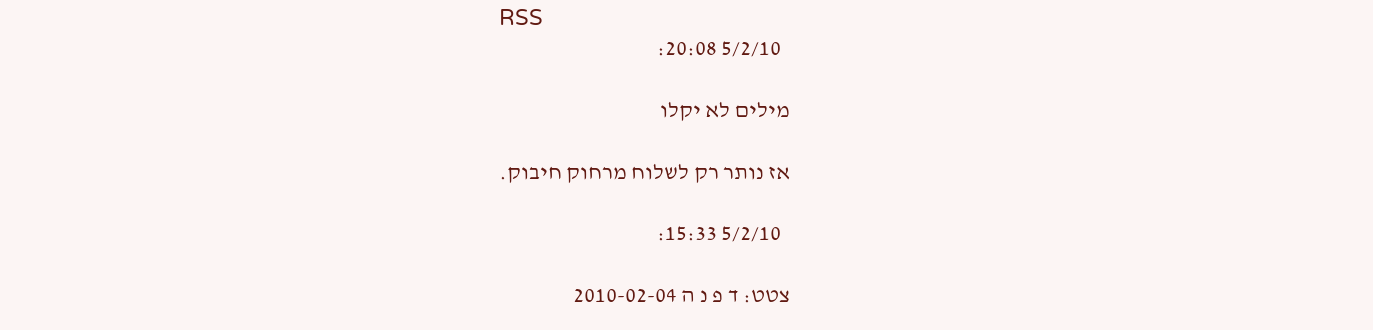RSS
        5/2/10 20:08:

      מילים לא יקלו

      אז נותר רק לשלוח מרחוק חיבוק.

        5/2/10 15:33:

      צטט: ד פ נ ה 2010-02-04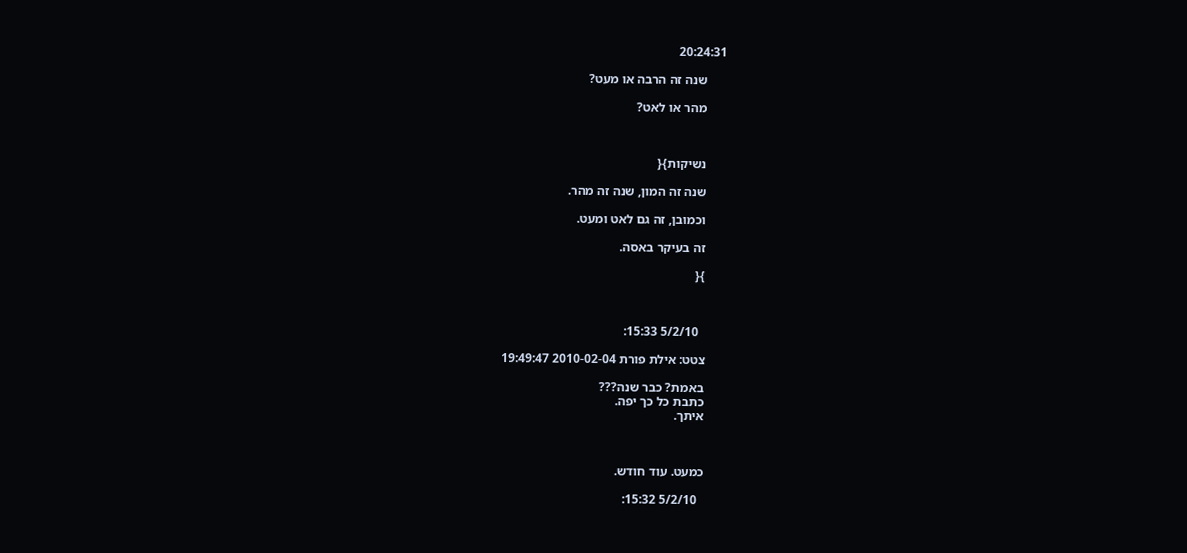20:24:31

      שנה זה הרבה או מעט?

      מהר או לאט?



      נשיקות}{

      שנה זה המון, שנה זה מהר.

      וכמובן, זה גם לאט ומעט.

      זה בעיקר באסה.

      }{



        5/2/10 15:33:

      צטט: אילת פורת 2010-02-04 19:49:47

      באמת? כבר שנה???
      כתבת כל כך יפה.
      איתך.



      כמעט. עוד חודש.

        5/2/10 15:32: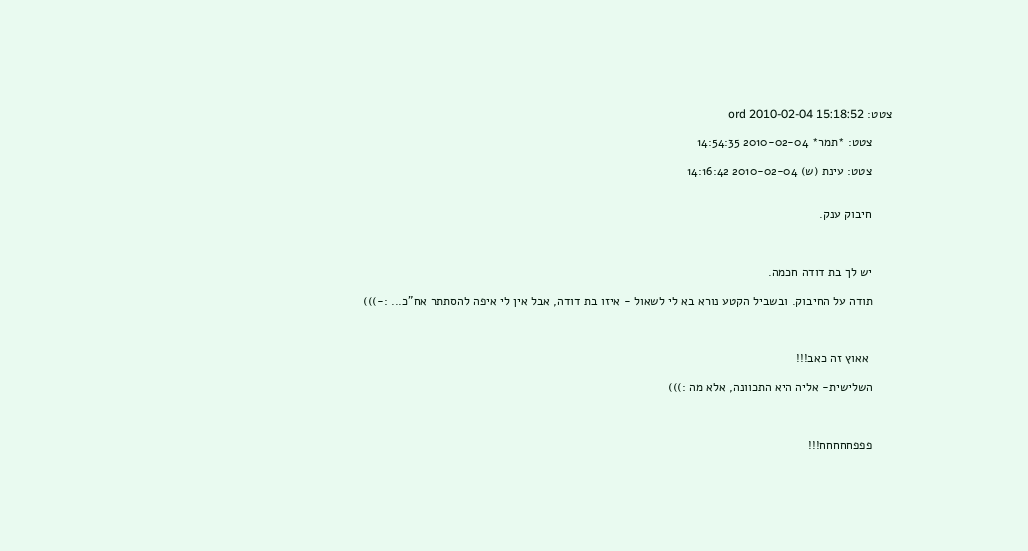צטט: ord 2010-02-04 15:18:52

      צטט: *תמר* 2010-02-04 14:54:35

      צטט: עינת (ש) 2010-02-04 14:16:42


      חיבוק ענק.



      יש לך בת דודה חכמה.

      תודה על החיבוק. ובשביל הקטע נורא בא לי לשאול - איזו בת דודה, אבל אין לי איפה להסתתר אח"כ... :-)))



       אאוץ זה כאב!!!

      השלישית- אליה היא התכוונה, אלא מה :)))



      פפפחחחחח!!!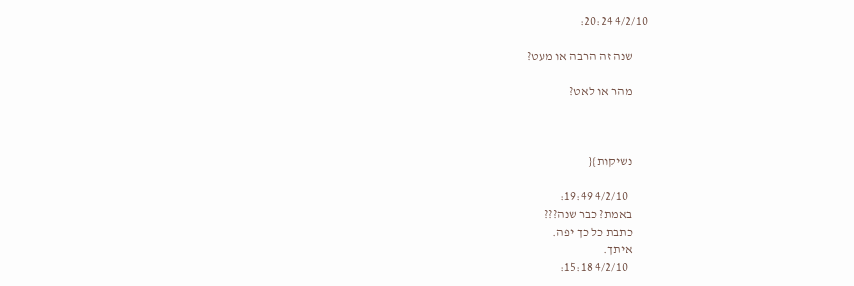4/2/10 20:24:

      שנה זה הרבה או מעט?

      מהר או לאט?



      נשיקות}{

        4/2/10 19:49:
      באמת? כבר שנה???
      כתבת כל כך יפה.
      איתך.
        4/2/10 15:18: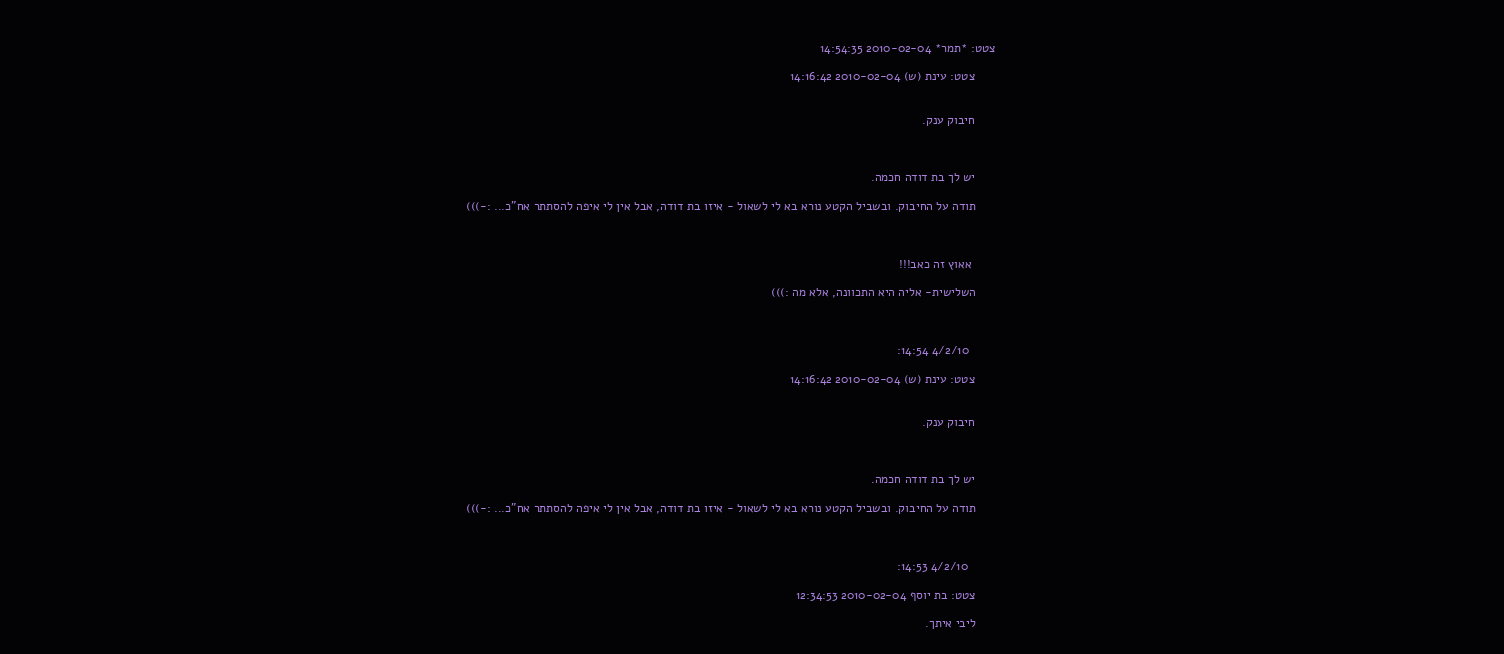צטט: *תמר* 2010-02-04 14:54:35

      צטט: עינת (ש) 2010-02-04 14:16:42


      חיבוק ענק.



      יש לך בת דודה חכמה.

      תודה על החיבוק. ובשביל הקטע נורא בא לי לשאול - איזו בת דודה, אבל אין לי איפה להסתתר אח"כ... :-)))



       אאוץ זה כאב!!!

      השלישית- אליה היא התכוונה, אלא מה :)))



        4/2/10 14:54:

      צטט: עינת (ש) 2010-02-04 14:16:42


      חיבוק ענק.



      יש לך בת דודה חכמה.

      תודה על החיבוק. ובשביל הקטע נורא בא לי לשאול - איזו בת דודה, אבל אין לי איפה להסתתר אח"כ... :-)))



        4/2/10 14:53:

      צטט: בת יוסף 2010-02-04 12:34:53

      ליבי איתך.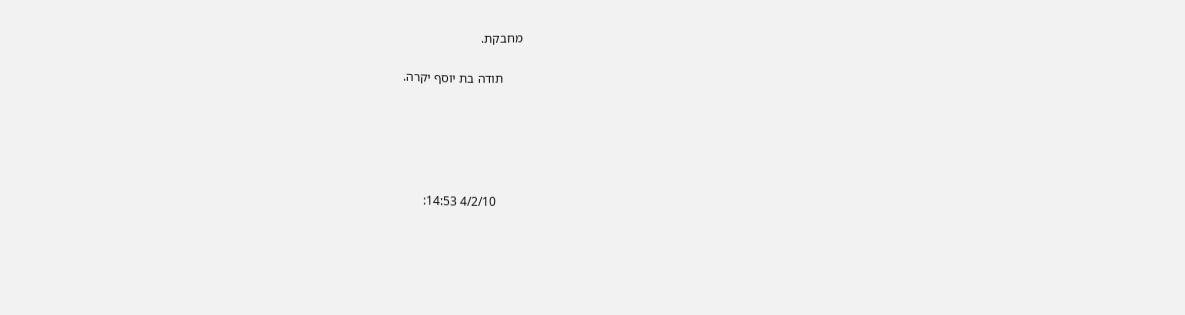מחבקת.

      תודה בת יוסף יקרה.





        4/2/10 14:53: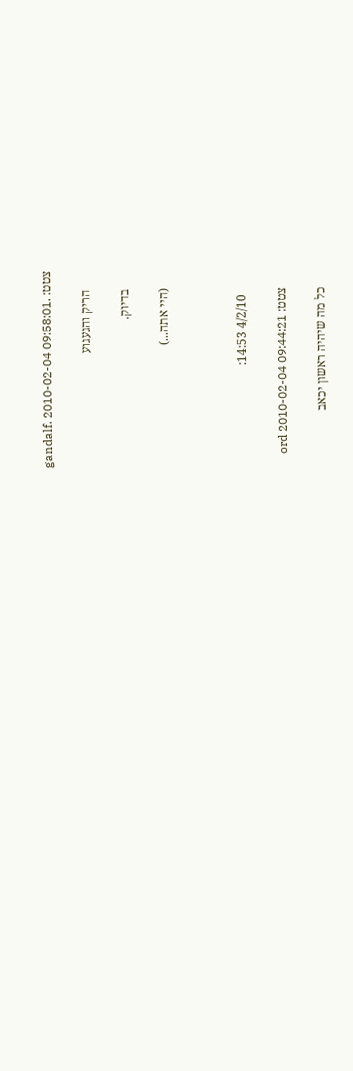צטט: .gandalf. 2010-02-04 09:58:01

      הריק והגעגוע

      בדיוק.

      (היי אתה...)



        4/2/10 14:53:

      צטט: ord 2010-02-04 09:44:21

      כל מה שיהיה ראשון יכאב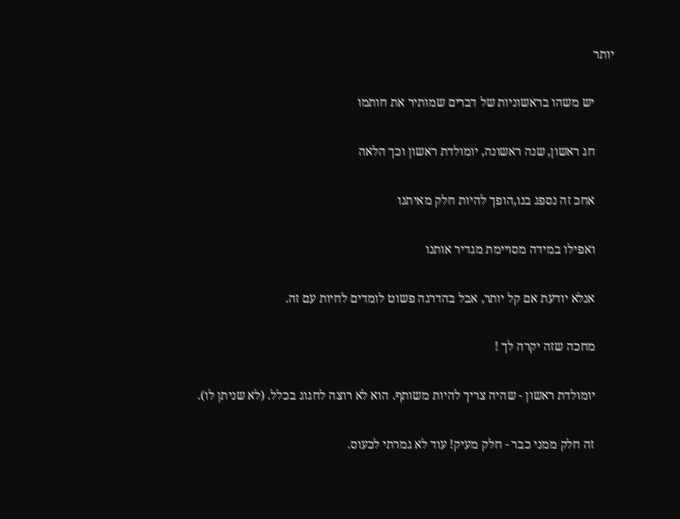יותר

      יש משהו בראשוניות של דברים שמותיר את חותמו

      חג ראשון, שנה ראשונה, יומולדת ראשון וכך הלאה

      אחכ זה נספג בנו,הופך להיות חלק מאיתנו

      ואפילו במידה מסויימת מגדיר אותנו

      אנלא יודעת אם קל יותר, אבל בהדרגה פשוט לומדים לחיות עם זה.

      מחכה שזה יקרה לך !

      יומולדת ראשון - שהיה צריך להיות משותף. הוא לא רוצה לחגוג בכלל. (לא שניתן לו).

      זה חלק ממני כבר - חלק מעיק! עוד לא גמרתי לכעוס.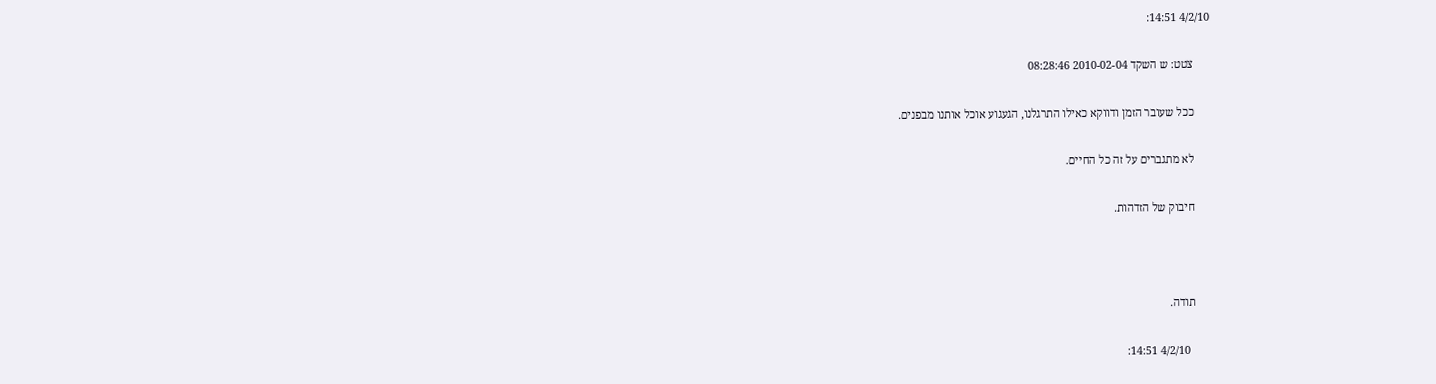4/2/10 14:51:

      צטט: ש השקד 2010-02-04 08:28:46

      ככל שעובר הזמן ודווקא כאילו התרגלנו, הגעגוע אוכל אותנו מבפנים.

      לא מתגברים על זה כל החיים.

      חיבוק של הזדהות.



      תודה.

        4/2/10 14:51: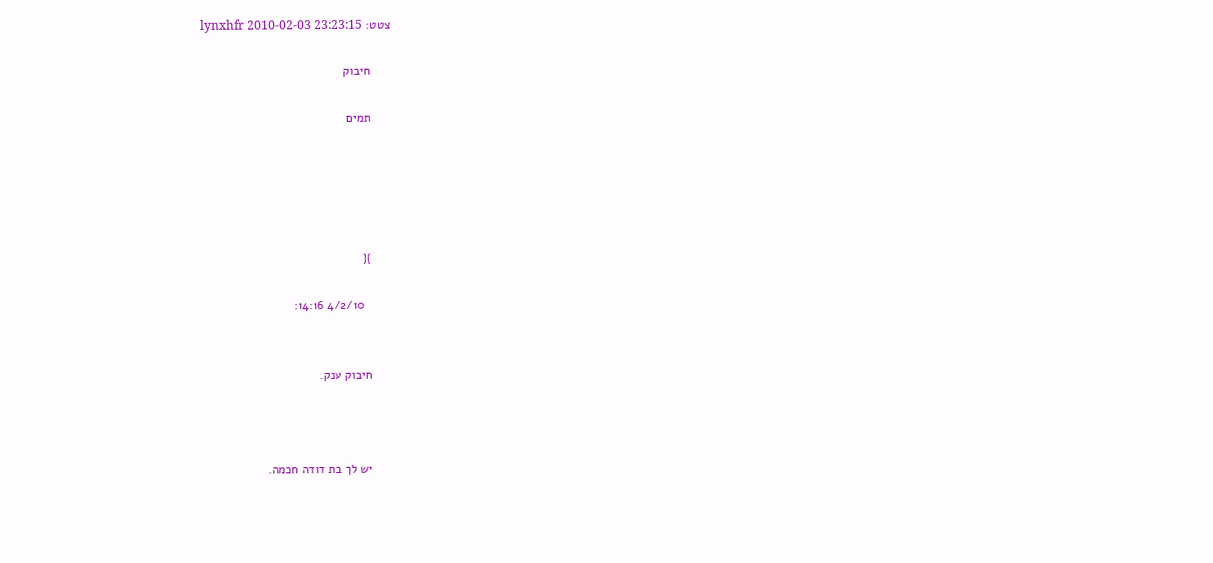צטט: lynxhfr 2010-02-03 23:23:15

      חיבוק

      תמים





      }{

        4/2/10 14:16:


      חיבוק ענק.



      יש לך בת דודה חכמה.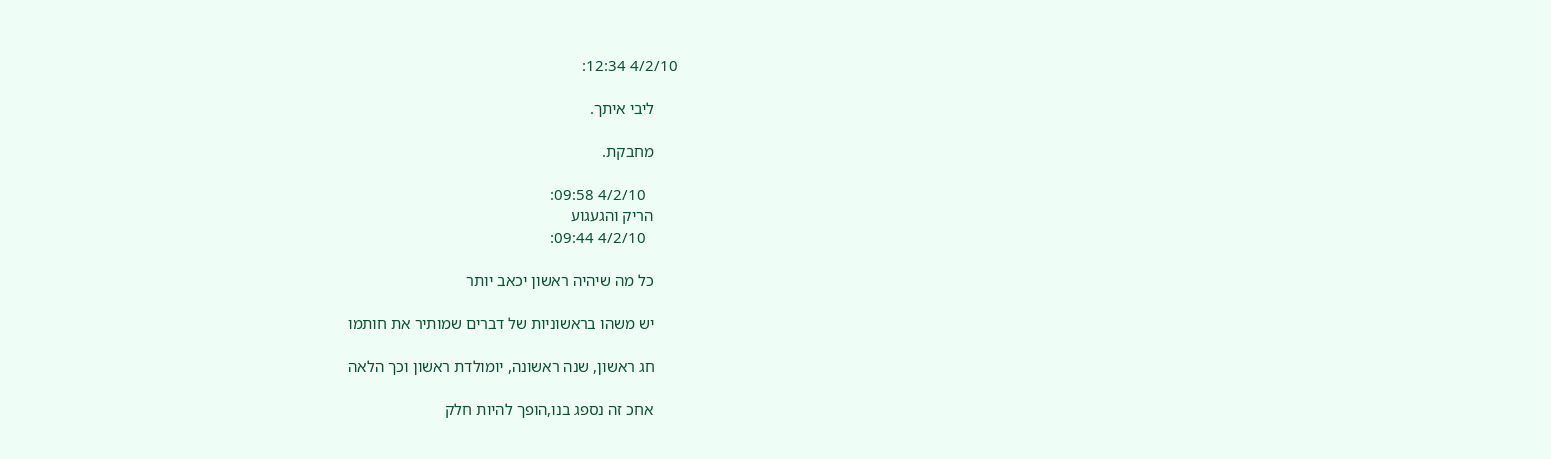4/2/10 12:34:

      ליבי איתך.

      מחבקת.

        4/2/10 09:58:
      הריק והגעגוע
        4/2/10 09:44:

      כל מה שיהיה ראשון יכאב יותר

      יש משהו בראשוניות של דברים שמותיר את חותמו

      חג ראשון, שנה ראשונה, יומולדת ראשון וכך הלאה

      אחכ זה נספג בנו,הופך להיות חלק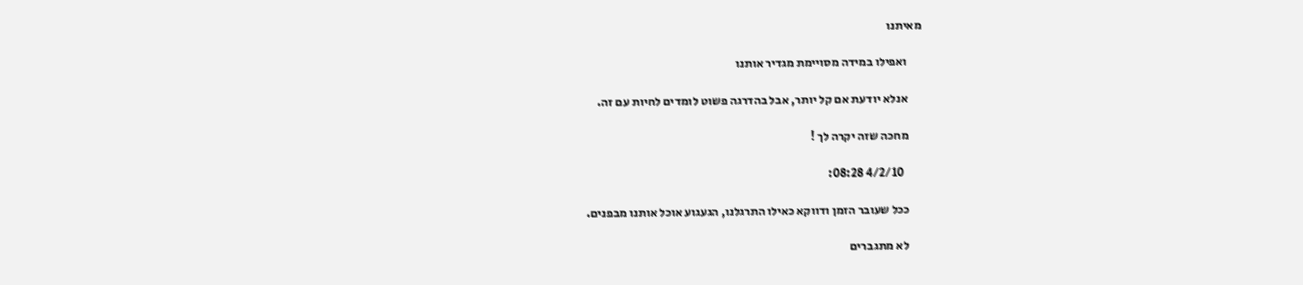מאיתנו

      ואפילו במידה מסויימת מגדיר אותנו

      אנלא יודעת אם קל יותר, אבל בהדרגה פשוט לומדים לחיות עם זה.

      מחכה שזה יקרה לך !

        4/2/10 08:28:

      ככל שעובר הזמן ודווקא כאילו התרגלנו, הגעגוע אוכל אותנו מבפנים.

      לא מתגברים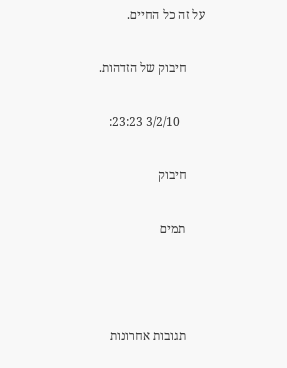על זה כל החיים.

      חיבוק של הזדהות.

        3/2/10 23:23:

      חיבוק

      תמים



      תגובות אחרונות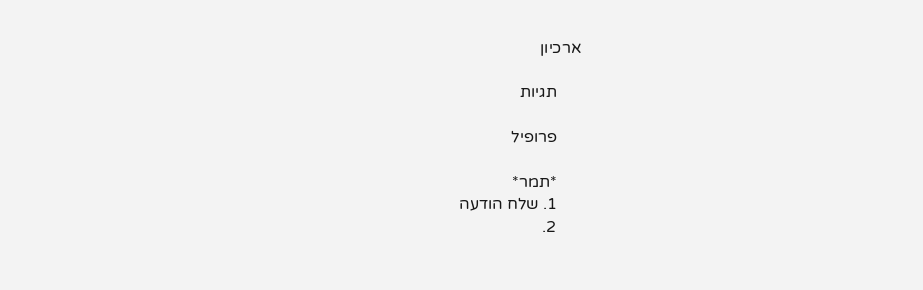ארכיון

      תגיות

      פרופיל

      *תמר*
      1. שלח הודעה
      2.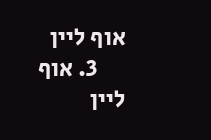אוף ליין
      3. אוף ליין